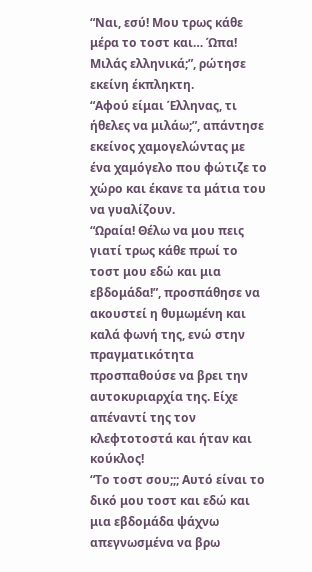“Ναι, εσύ! Μου τρως κάθε μέρα το τοστ και… Ώπα! Μιλάς ελληνικά;”, ρώτησε εκείνη έκπληκτη.
“Αφού είμαι Έλληνας, τι ήθελες να μιλάω;”, απάντησε εκείνος χαμογελώντας με ένα χαμόγελο που φώτιζε το χώρο και έκανε τα μάτια του να γυαλίζουν.
“Ωραία! Θέλω να μου πεις γιατί τρως κάθε πρωί το τοστ μου εδώ και μια εβδομάδα!”, προσπάθησε να ακουστεί η θυμωμένη και καλά φωνή της, ενώ στην πραγματικότητα προσπαθούσε να βρει την αυτοκυριαρχία της. Είχε απέναντί της τον κλεφτοτοστά και ήταν και κούκλος!
“Το τοστ σου;;; Αυτό είναι το δικό μου τοστ και εδώ και μια εβδομάδα ψάχνω απεγνωσμένα να βρω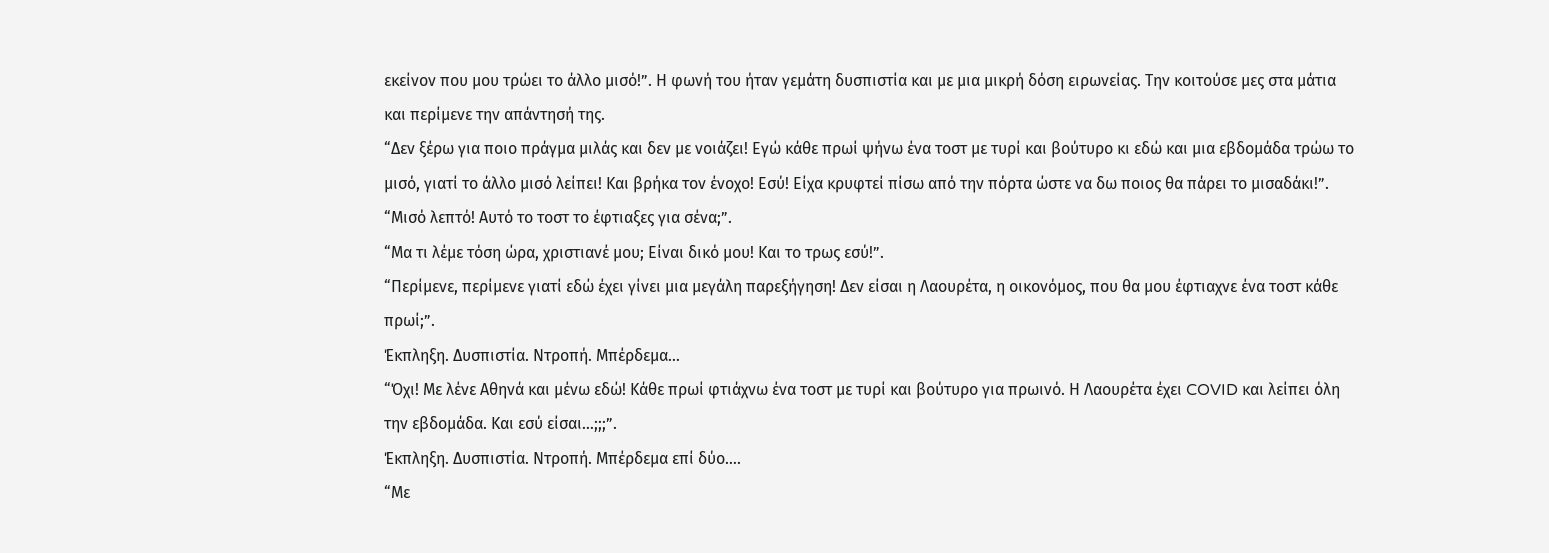εκείνον που μου τρώει το άλλο μισό!”. Η φωνή του ήταν γεμάτη δυσπιστία και με μια μικρή δόση ειρωνείας. Την κοιτούσε μες στα μάτια και περίμενε την απάντησή της.
“Δεν ξέρω για ποιο πράγμα μιλάς και δεν με νοιάζει! Εγώ κάθε πρωί ψήνω ένα τοστ με τυρί και βούτυρο κι εδώ και μια εβδομάδα τρώω το μισό, γιατί το άλλο μισό λείπει! Και βρήκα τον ένοχο! Εσύ! Είχα κρυφτεί πίσω από την πόρτα ώστε να δω ποιος θα πάρει το μισαδάκι!”.
“Μισό λεπτό! Αυτό το τοστ το έφτιαξες για σένα;”.
“Μα τι λέμε τόση ώρα, χριστιανέ μου; Είναι δικό μου! Και το τρως εσύ!”.
“Περίμενε, περίμενε γιατί εδώ έχει γίνει μια μεγάλη παρεξήγηση! Δεν είσαι η Λαουρέτα, η οικονόμος, που θα μου έφτιαχνε ένα τοστ κάθε πρωί;”.
Έκπληξη. Δυσπιστία. Ντροπή. Μπέρδεμα…
“Όχι! Με λένε Αθηνά και μένω εδώ! Κάθε πρωί φτιάχνω ένα τοστ με τυρί και βούτυρο για πρωινό. Η Λαουρέτα έχει COVID και λείπει όλη την εβδομάδα. Και εσύ είσαι…;;;”.
Έκπληξη. Δυσπιστία. Ντροπή. Μπέρδεμα επί δύο….
“Με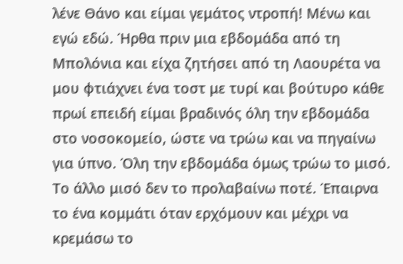λένε Θάνο και είμαι γεμάτος ντροπή! Μένω και εγώ εδώ. Ήρθα πριν μια εβδομάδα από τη Μπολόνια και είχα ζητήσει από τη Λαουρέτα να μου φτιάχνει ένα τοστ με τυρί και βούτυρο κάθε πρωί επειδή είμαι βραδινός όλη την εβδομάδα στο νοσοκομείο, ώστε να τρώω και να πηγαίνω για ύπνο. Όλη την εβδομάδα όμως τρώω το μισό. Το άλλο μισό δεν το προλαβαίνω ποτέ. Έπαιρνα το ένα κομμάτι όταν ερχόμουν και μέχρι να κρεμάσω το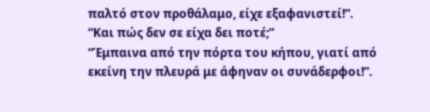παλτό στον προθάλαμο, είχε εξαφανιστεί!”.
“Και πώς δεν σε είχα δει ποτέ;”
“Έμπαινα από την πόρτα του κήπου, γιατί από εκείνη την πλευρά με άφηναν οι συνάδερφοι!”.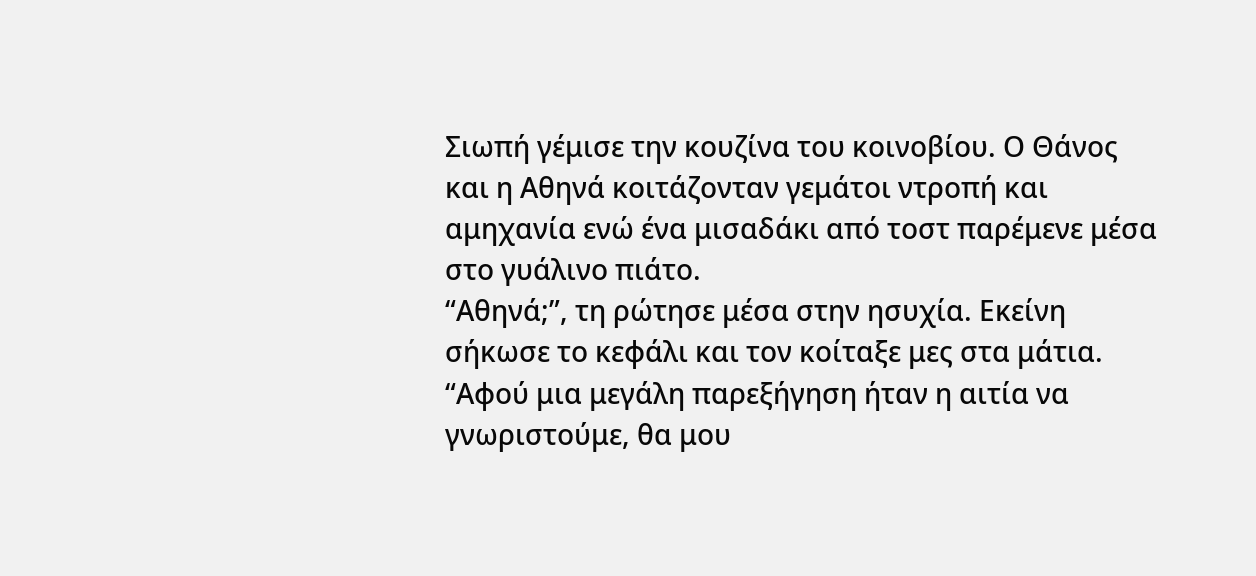Σιωπή γέμισε την κουζίνα του κοινοβίου. Ο Θάνος και η Αθηνά κοιτάζονταν γεμάτοι ντροπή και αμηχανία ενώ ένα μισαδάκι από τοστ παρέμενε μέσα στο γυάλινο πιάτο.
“Αθηνά;”, τη ρώτησε μέσα στην ησυχία. Εκείνη σήκωσε το κεφάλι και τον κοίταξε μες στα μάτια. “Αφού μια μεγάλη παρεξήγηση ήταν η αιτία να γνωριστούμε, θα μου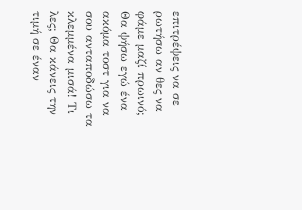επιτρέψεις να σε ρωτήσω αν θες να φάμε μαζί πρωινό; Θα ψήσω εγώ ένα ακόμα τοστ για να σου ανταποδώσω τα κλεμμένα μισά! Τι λες; Θα κάνεις την τιμή σε έναν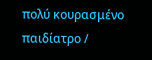πολύ κουρασμένο παιδίατρο /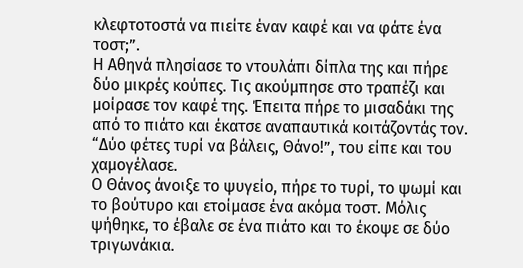κλεφτοτοστά να πιείτε έναν καφέ και να φάτε ένα τοστ;”.
Η Αθηνά πλησίασε το ντουλάπι δίπλα της και πήρε δύο μικρές κούπες. Τις ακούμπησε στο τραπέζι και μοίρασε τον καφέ της. Έπειτα πήρε το μισαδάκι της από το πιάτο και έκατσε αναπαυτικά κοιτάζοντάς τον. “Δύο φέτες τυρί να βάλεις, Θάνο!”, του είπε και του χαμογέλασε.
Ο Θάνος άνοιξε το ψυγείο, πήρε το τυρί, το ψωμί και το βούτυρο και ετοίμασε ένα ακόμα τοστ. Μόλις ψήθηκε, το έβαλε σε ένα πιάτο και το έκοψε σε δύο τριγωνάκια.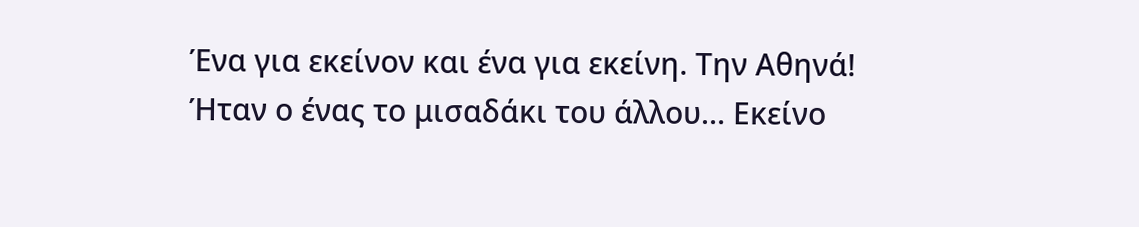Ένα για εκείνον και ένα για εκείνη. Την Αθηνά!
Ήταν ο ένας το μισαδάκι του άλλου… Εκείνο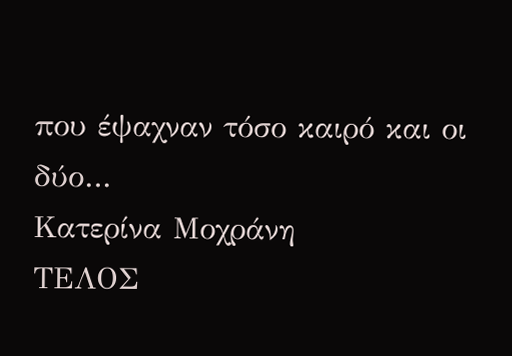που έψαχναν τόσο καιρό και οι δύο…
Κατερίνα Μοχράνη
ΤΕΛΟΣ